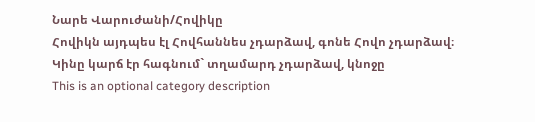Նարե Վարուժանի/Հովիկը
Հովիկն այդպես էլ Հովհաննես չդարձավ, գոնե Հովո չդարձավ։ Կինը կարճ էր հագնում` տղամարդ չդարձավ, կնոջը
This is an optional category description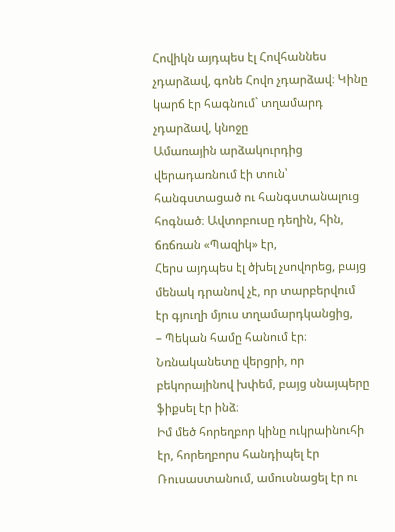Հովիկն այդպես էլ Հովհաննես չդարձավ, գոնե Հովո չդարձավ։ Կինը կարճ էր հագնում` տղամարդ չդարձավ, կնոջը
Ամառային արձակուրդից վերադառնում էի տուն՝ հանգստացած ու հանգստանալուց հոգնած։ Ավտոբուսը դեղին, հին, ճռճռան «Պազիկ» էր,
Հերս այդպես էլ ծխել չսովորեց, բայց մենակ դրանով չէ, որ տարբերվում էր գյուղի մյուս տղամարդկանցից,
– Պեկան համը հանում էր։ Նռնականետը վերցրի, որ բեկորայինով խփեմ, բայց սնայպերը ֆիքսել էր ինձ։
Իմ մեծ հորեղբոր կինը ուկրաինուհի էր, հորեղբորս հանդիպել էր Ռուսաստանում, ամուսնացել էր ու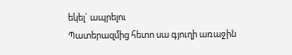եկել` ապրելու
Պատերազմից հետո սա գյուղի առաջին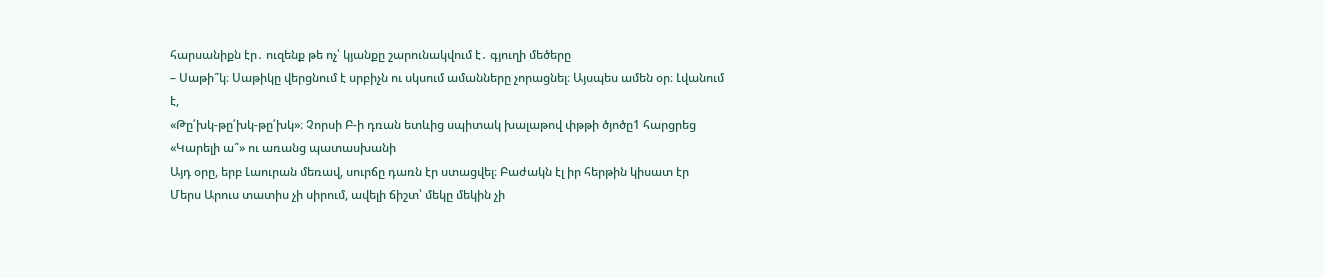հարսանիքն էր․ ուզենք թե ոչ՝ կյանքը շարունակվում է․ գյուղի մեծերը
– Սաթի՞կ։ Սաթիկը վերցնում է սրբիչն ու սկսում ամանները չորացնել։ Այսպես ամեն օր։ Լվանում է,
«Թը՛խկ-թը՛խկ-թը՛խկ»։ Չորսի Բ-ի դռան ետևից սպիտակ խալաթով փթթի ծյոծը1 հարցրեց «Կարելի ա՞» ու առանց պատասխանի
Այդ օրը, երբ Լաուրան մեռավ, սուրճը դառն էր ստացվել։ Բաժակն էլ իր հերթին կիսատ էր
Մերս Արուս տատիս չի սիրում, ավելի ճիշտ՝ մեկը մեկին չի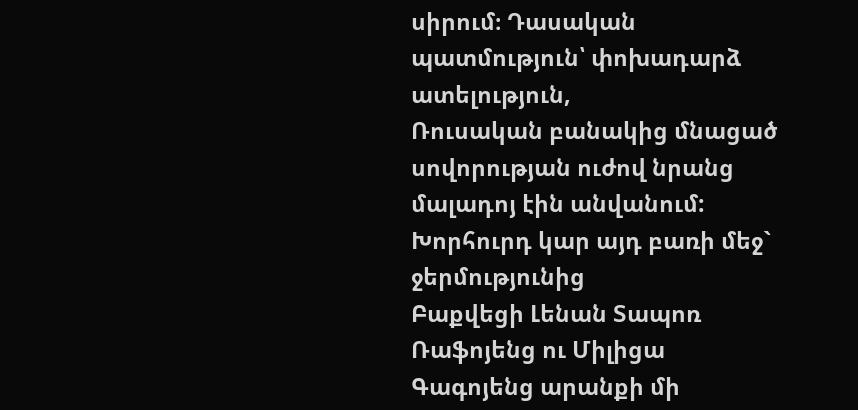սիրում։ Դասական պատմություն՝ փոխադարձ ատելություն,
Ռուսական բանակից մնացած սովորության ուժով նրանց մալադոյ էին անվանում: Խորհուրդ կար այդ բառի մեջ` ջերմությունից
Բաքվեցի Լենան Տապոռ Ռաֆոյենց ու Միլիցա Գագոյենց արանքի մի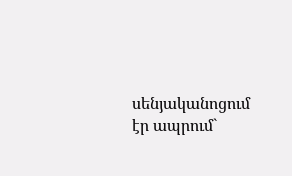սենյականոցում էր ապրում`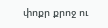փոքր քրոջ ու